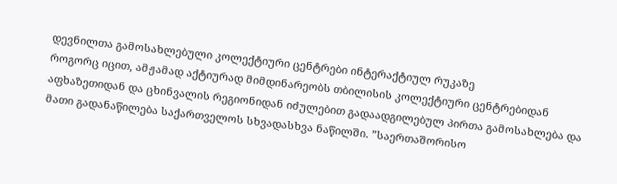დევნილთა გამოსახლებული კოლექტიური ცენტრები ინტერაქტიულ რუკაზე
როგორც იცით, ამჟამად აქტიურად მიმდინარეობს თბილისის კოლექტიური ცენტრებიდან აფხაზეთიდან და ცხინვალის რეგიონიდან იძულებით გადაადგილებულ პირთა გამოსახლება და მათი გადანაწილება საქართველოს სხვადასხვა ნაწილში. ”საერთაშორისო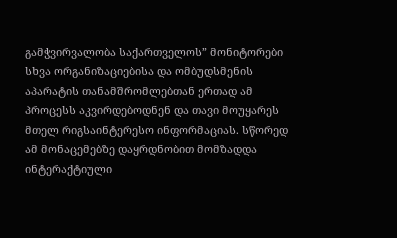გამჭვირვალობა საქართველოს” მონიტორები სხვა ორგანიზაციებისა და ომბუდსმენის აპარატის თანამშრომლებთან ერთად ამ პროცესს აკვირდებოდნენ და თავი მოუყარეს მთელ რიგსაინტერესო ინფორმაციას. სწორედ ამ მონაცემებზე დაყრდნობით მომზადდა ინტერაქტიული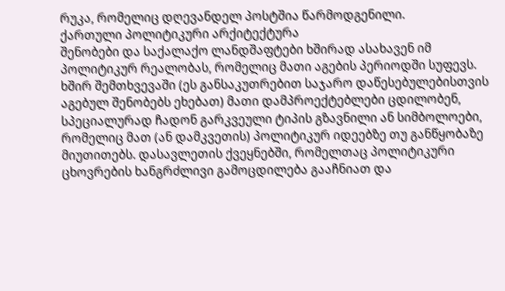რუკა, რომელიც დღევანდელ პოსტშია წარმოდგენილი.
ქართული პოლიტიკური არქიტექტურა
შენობები და საქალაქო ლანდშაფტები ხშირად ასახავენ იმ პოლიტიკურ რეალობას, რომელიც მათი აგების პერიოდში სუფევს. ხშირ შემთხვევაში (ეს განსაკუთრებით საჯარო დაწესებულებისთვის აგებულ შენობებს ეხებათ) მათი დამპროექტებლები ცდილობენ, სპეციალურად ჩადონ გარკვეული ტიპის გზავნილი ან სიმბოლოები, რომელიც მათ (ან დამკვეთის) პოლიტიკურ იდეებზე თუ განწყობაზე მიუთითებს. დასავლეთის ქვეყნებში, რომელთაც პოლიტიკური ცხოვრების ხანგრძლივი გამოცდილება გააჩნიათ და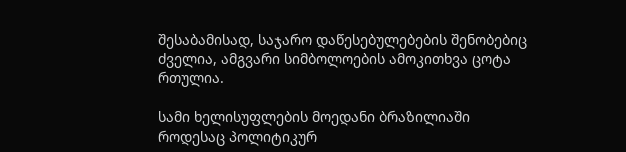შესაბამისად, საჯარო დაწესებულებების შენობებიც ძველია, ამგვარი სიმბოლოების ამოკითხვა ცოტა რთულია.

სამი ხელისუფლების მოედანი ბრაზილიაში
როდესაც პოლიტიკურ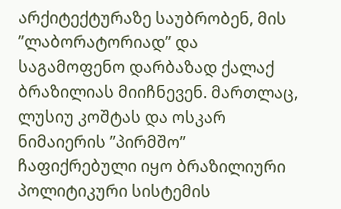არქიტექტურაზე საუბრობენ, მის ”ლაბორატორიად” და საგამოფენო დარბაზად ქალაქ ბრაზილიას მიიჩნევენ. მართლაც, ლუსიუ კოშტას და ოსკარ ნიმაიერის ”პირმშო” ჩაფიქრებული იყო ბრაზილიური პოლიტიკური სისტემის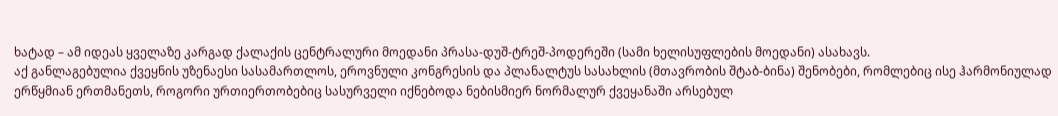ხატად – ამ იდეას ყველაზე კარგად ქალაქის ცენტრალური მოედანი პრასა-დუშ-ტრეშ-პოდერეში (სამი ხელისუფლების მოედანი) ასახავს.
აქ განლაგებულია ქვეყნის უზენაესი სასამართლოს, ეროვნული კონგრესის და პლანალტუს სასახლის (მთავრობის შტაბ-ბინა) შენობები, რომლებიც ისე ჰარმონიულად ერწყმიან ერთმანეთს, როგორი ურთიერთობებიც სასურველი იქნებოდა ნებისმიერ ნორმალურ ქვეყანაში არსებულ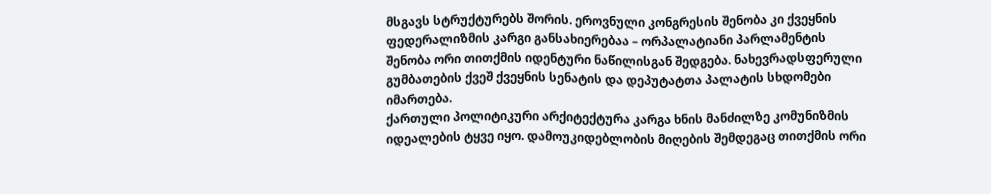მსგავს სტრუქტურებს შორის. ეროვნული კონგრესის შენობა კი ქვეყნის ფედერალიზმის კარგი განსახიერებაა – ორპალატიანი პარლამენტის შენობა ორი თითქმის იდენტური ნაწილისგან შედგება. ნახევრადსფერული გუმბათების ქვეშ ქვეყნის სენატის და დეპუტატთა პალატის სხდომები იმართება.
ქართული პოლიტიკური არქიტექტურა კარგა ხნის მანძილზე კომუნიზმის იდეალების ტყვე იყო. დამოუკიდებლობის მიღების შემდეგაც თითქმის ორი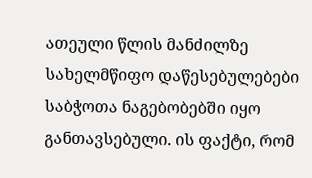ათეული წლის მანძილზე სახელმწიფო დაწესებულებები საბჭოთა ნაგებობებში იყო განთავსებული. ის ფაქტი, რომ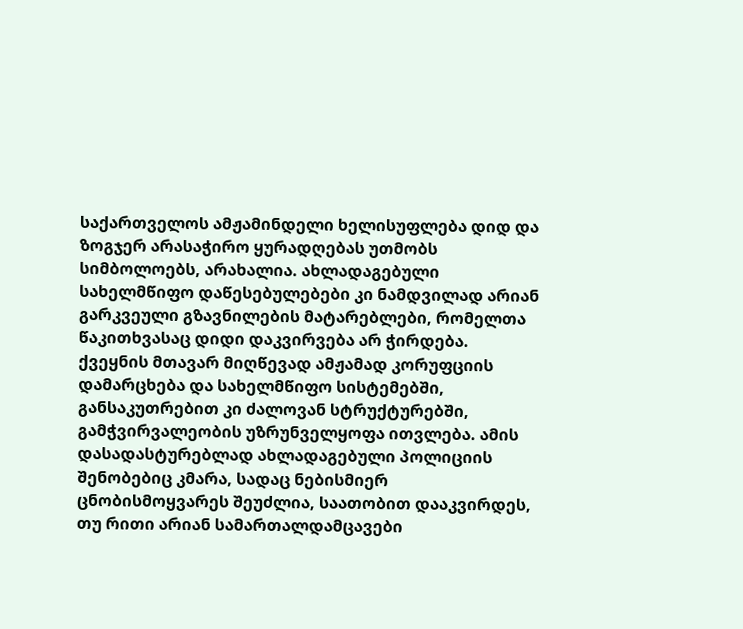საქართველოს ამჟამინდელი ხელისუფლება დიდ და ზოგჯერ არასაჭირო ყურადღებას უთმობს სიმბოლოებს, არახალია. ახლადაგებული სახელმწიფო დაწესებულებები კი ნამდვილად არიან გარკვეული გზავნილების მატარებლები, რომელთა წაკითხვასაც დიდი დაკვირვება არ ჭირდება.
ქვეყნის მთავარ მიღწევად ამჟამად კორუფციის დამარცხება და სახელმწიფო სისტემებში, განსაკუთრებით კი ძალოვან სტრუქტურებში, გამჭვირვალეობის უზრუნველყოფა ითვლება. ამის დასადასტურებლად ახლადაგებული პოლიციის შენობებიც კმარა, სადაც ნებისმიერ ცნობისმოყვარეს შეუძლია, საათობით დააკვირდეს, თუ რითი არიან სამართალდამცავები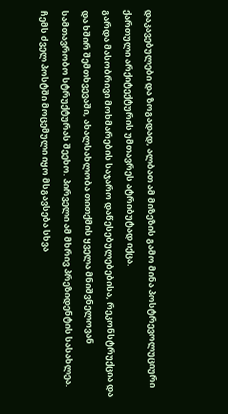დაკავებულები და ზოგადად, ალბათ ამ მიზეზის გამო მინა პოსტრევოლუციური ქართული არქიტექტურის უმთავრეს ატრიბუტად იქცა.
გარდა მასობრივი მოხმარების საჯარო დაწესებულებებისა, რეკონსტრუქცია და და ხშირ შემთხვევაში, ახალსახლობა თითქმის ყველა მნიშვნელოვან სამთავრობო სტრუქტურას შეეხო. პირველი ამ მხრივ პრეზიდენტის სასახლეა. ჩემს ძველ პოსტში მოცემული იყო მსგავსება სხვა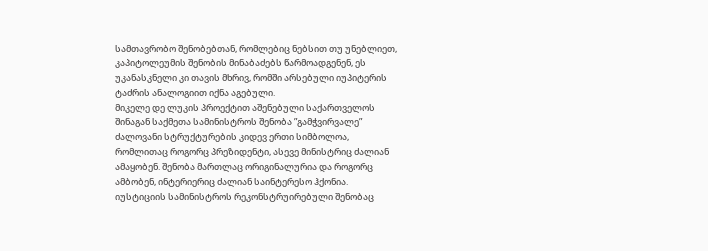სამთავრობო შენობებთან, რომლებიც ნებსით თუ უნებლიეთ, კაპიტოლეუმის შენობის მინაბაძებს წარმოადგენენ, ეს უკანასკნელი კი თავის მხრივ, რომში არსებული იუპიტერის ტაძრის ანალოგიით იქნა აგებული.
მიკელე დე ლუკის პროექტით აშენებული საქართველოს შინაგან საქმეთა სამინისტროს შენობა ”გამჭვირვალე” ძალოვანი სტრუქტურების კიდევ ერთი სიმბოლოა, რომლითაც როგორც პრეზიდენტი, ასევე მინისტრიც ძალიან ამაყობენ. შენობა მართლაც ორიგინალურია და როგორც ამბობენ, ინტერიერიც ძალიან საინტერესო ჰქონია. იუსტიციის სამინისტროს რეკონსტრუირებული შენობაც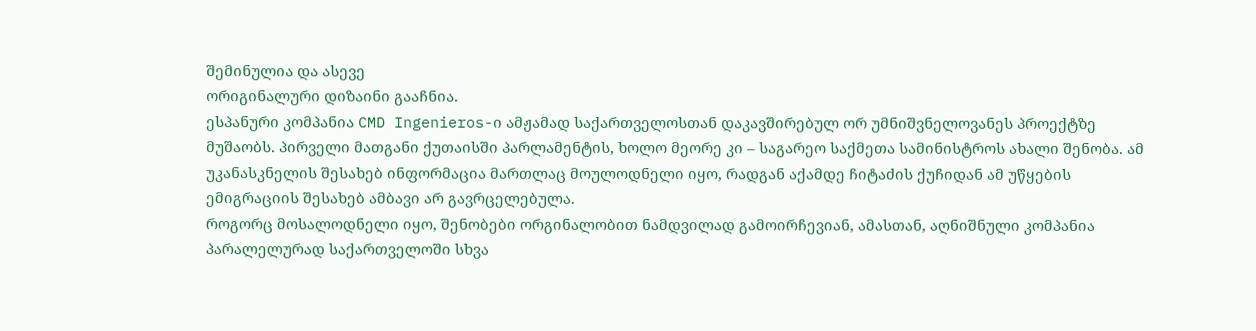შემინულია და ასევე
ორიგინალური დიზაინი გააჩნია.
ესპანური კომპანია CMD Ingenieros-ი ამჟამად საქართველოსთან დაკავშირებულ ორ უმნიშვნელოვანეს პროექტზე მუშაობს. პირველი მათგანი ქუთაისში პარლამენტის, ხოლო მეორე კი – საგარეო საქმეთა სამინისტროს ახალი შენობა. ამ უკანასკნელის შესახებ ინფორმაცია მართლაც მოულოდნელი იყო, რადგან აქამდე ჩიტაძის ქუჩიდან ამ უწყების ემიგრაციის შესახებ ამბავი არ გავრცელებულა.
როგორც მოსალოდნელი იყო, შენობები ორგინალობით ნამდვილად გამოირჩევიან, ამასთან, აღნიშნული კომპანია პარალელურად საქართველოში სხვა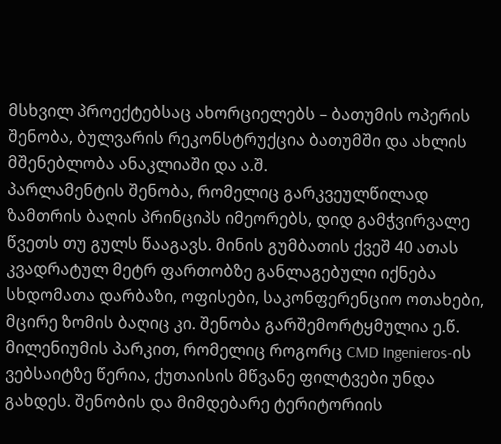მსხვილ პროექტებსაც ახორციელებს – ბათუმის ოპერის შენობა, ბულვარის რეკონსტრუქცია ბათუმში და ახლის მშენებლობა ანაკლიაში და ა.შ.
პარლამენტის შენობა, რომელიც გარკვეულწილად ზამთრის ბაღის პრინციპს იმეორებს, დიდ გამჭვირვალე წვეთს თუ გულს წააგავს. მინის გუმბათის ქვეშ 40 ათას კვადრატულ მეტრ ფართობზე განლაგებული იქნება სხდომათა დარბაზი, ოფისები, საკონფერენციო ოთახები, მცირე ზომის ბაღიც კი. შენობა გარშემორტყმულია ე.წ. მილენიუმის პარკით, რომელიც როგორც CMD Ingenieros-ის ვებსაიტზე წერია, ქუთაისის მწვანე ფილტვები უნდა გახდეს. შენობის და მიმდებარე ტერიტორიის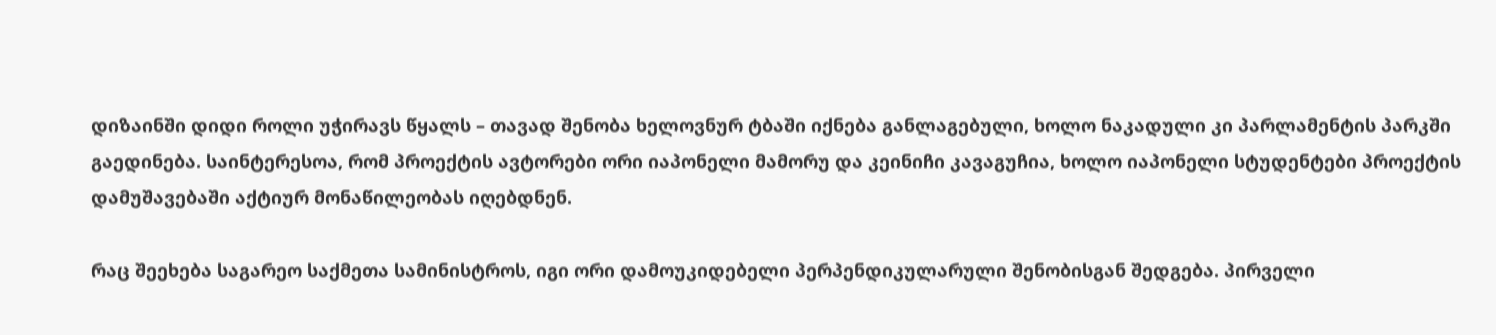დიზაინში დიდი როლი უჭირავს წყალს – თავად შენობა ხელოვნურ ტბაში იქნება განლაგებული, ხოლო ნაკადული კი პარლამენტის პარკში გაედინება. საინტერესოა, რომ პროექტის ავტორები ორი იაპონელი მამორუ და კეინიჩი კავაგუჩია, ხოლო იაპონელი სტუდენტები პროექტის დამუშავებაში აქტიურ მონაწილეობას იღებდნენ.

რაც შეეხება საგარეო საქმეთა სამინისტროს, იგი ორი დამოუკიდებელი პერპენდიკულარული შენობისგან შედგება. პირველი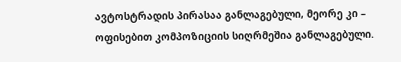ავტოსტრადის პირასაა განლაგებული, მეორე კი – ოფისებით კომპოზიციის სიღრმეშია განლაგებული.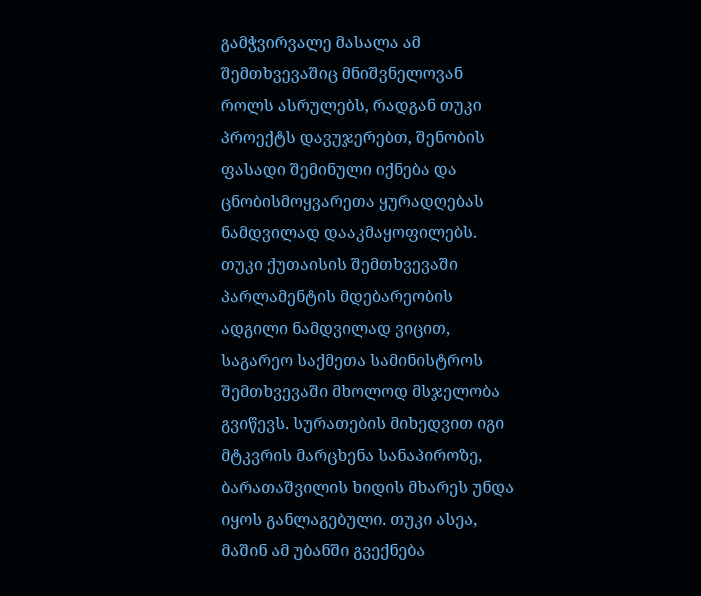გამჭვირვალე მასალა ამ შემთხვევაშიც მნიშვნელოვან როლს ასრულებს, რადგან თუკი პროექტს დავუჯერებთ, შენობის ფასადი შემინული იქნება და ცნობისმოყვარეთა ყურადღებას ნამდვილად დააკმაყოფილებს. თუკი ქუთაისის შემთხვევაში პარლამენტის მდებარეობის ადგილი ნამდვილად ვიცით, საგარეო საქმეთა სამინისტროს შემთხვევაში მხოლოდ მსჯელობა გვიწევს. სურათების მიხედვით იგი მტკვრის მარცხენა სანაპიროზე, ბარათაშვილის ხიდის მხარეს უნდა იყოს განლაგებული. თუკი ასეა, მაშინ ამ უბანში გვექნება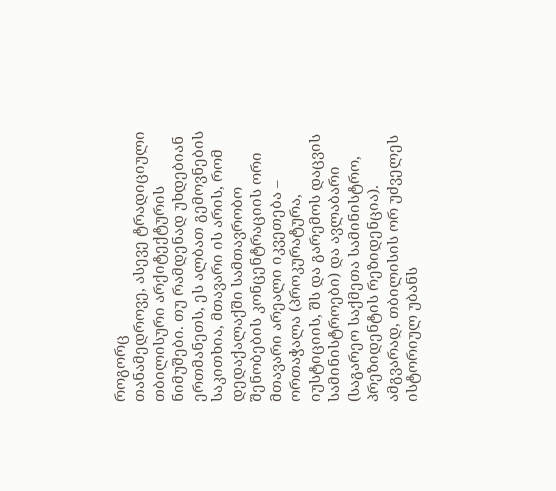როგორც
თანამედროვე, ასევე ტრადიციული თბილისური არქიტექტურის ნიმუშები. თუ რამდენად უხდებიან ერთმანეთს, ეს ალბათ გემოვნების საკითხია, მთავარი ის არის, რომ დედაქალაქში სამთავრობო შენობების კონცენტრაციის ორი მთავარი არეალი იკვეთება – ორთაჭალა (პროკურატურა, იუსტიციის, შს და გარემოს დაცვის სამინისტროები) და ავლაბარი (საგარეო საქმეთა სამინისტრო, პრეზიდენტის რეზიდენცია). ამგვარად, თბილისის ორ უძველეს ისტორიულ უბანს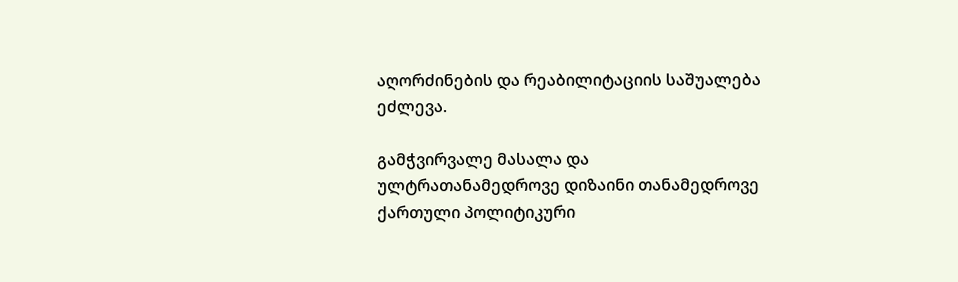აღორძინების და რეაბილიტაციის საშუალება ეძლევა.

გამჭვირვალე მასალა და ულტრათანამედროვე დიზაინი თანამედროვე ქართული პოლიტიკური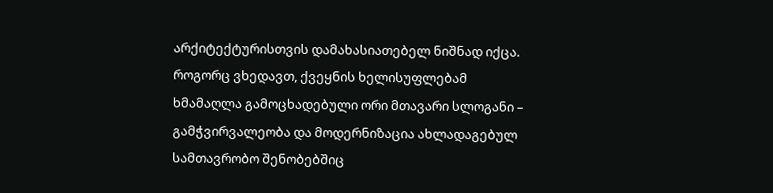არქიტექტურისთვის დამახასიათებელ ნიშნად იქცა. როგორც ვხედავთ, ქვეყნის ხელისუფლებამ ხმამაღლა გამოცხადებული ორი მთავარი სლოგანი – გამჭვირვალეობა და მოდერნიზაცია ახლადაგებულ სამთავრობო შენობებშიც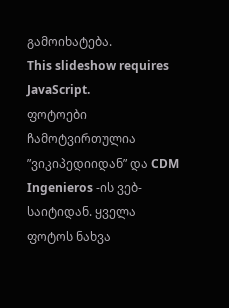გამოიხატება.
This slideshow requires JavaScript.
ფოტოები ჩამოტვირთულია ”ვიკიპედიიდან” და CDM Ingenieros -ის ვებ-საიტიდან. ყველა ფოტოს ნახვა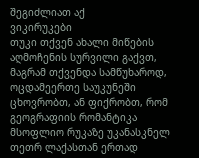შეგიძლიათ აქ
ვიკირუკები
თუკი თქვენ ახალი მიწების აღმოჩენის სურვილი გაქვთ, მაგრამ თქვენდა სამწუხაროდ, ოცდამეერთე საუკუნეში ცხოვრობთ, ან ფიქრობთ, რომ გეოგრაფიის რომანტიკა მსოფლიო რუკაზე უკანასკნელ თეთრ ლაქასთან ერთად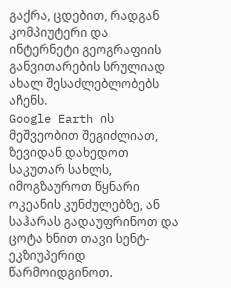გაქრა, ცდებით, რადგან კომპიუტერი და ინტერნეტი გეოგრაფიის განვითარების სრულიად ახალ შესაძლებლობებს აჩენს.
Google Earth ის მეშვეობით შეგიძლიათ, ზევიდან დახედოთ საკუთარ სახლს, იმოგზაუროთ წყნარი ოკეანის კუნძულებზე, ან საჰარას გადაუფრინოთ და ცოტა ხნით თავი სენტ-ეკზიუპერიდ წარმოიდგინოთ.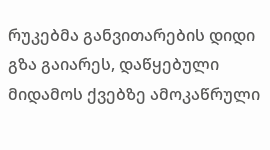რუკებმა განვითარების დიდი გზა გაიარეს, დაწყებული მიდამოს ქვებზე ამოკაწრული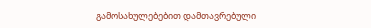გამოსახულებებით დამთავრებული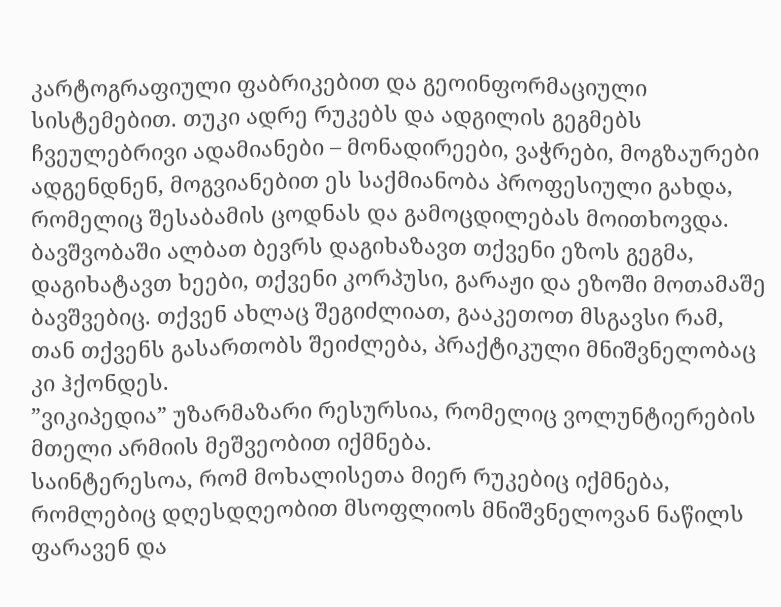კარტოგრაფიული ფაბრიკებით და გეოინფორმაციული სისტემებით. თუკი ადრე რუკებს და ადგილის გეგმებს ჩვეულებრივი ადამიანები – მონადირეები, ვაჭრები, მოგზაურები ადგენდნენ, მოგვიანებით ეს საქმიანობა პროფესიული გახდა, რომელიც შესაბამის ცოდნას და გამოცდილებას მოითხოვდა.
ბავშვობაში ალბათ ბევრს დაგიხაზავთ თქვენი ეზოს გეგმა, დაგიხატავთ ხეები, თქვენი კორპუსი, გარაჟი და ეზოში მოთამაშე ბავშვებიც. თქვენ ახლაც შეგიძლიათ, გააკეთოთ მსგავსი რამ, თან თქვენს გასართობს შეიძლება, პრაქტიკული მნიშვნელობაც კი ჰქონდეს.
”ვიკიპედია” უზარმაზარი რესურსია, რომელიც ვოლუნტიერების მთელი არმიის მეშვეობით იქმნება.
საინტერესოა, რომ მოხალისეთა მიერ რუკებიც იქმნება, რომლებიც დღესდღეობით მსოფლიოს მნიშვნელოვან ნაწილს ფარავენ და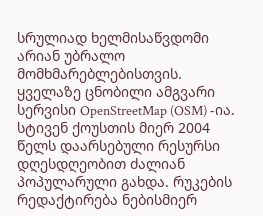სრულიად ხელმისაწვდომი არიან უბრალო მომხმარებლებისთვის.
ყველაზე ცნობილი ამგვარი სერვისი OpenStreetMap (OSM) -ია. სტივენ ქოუსთის მიერ 2004 წელს დაარსებული რესურსი დღესდღეობით ძალიან პოპულარული გახდა. რუკების რედაქტირება ნებისმიერ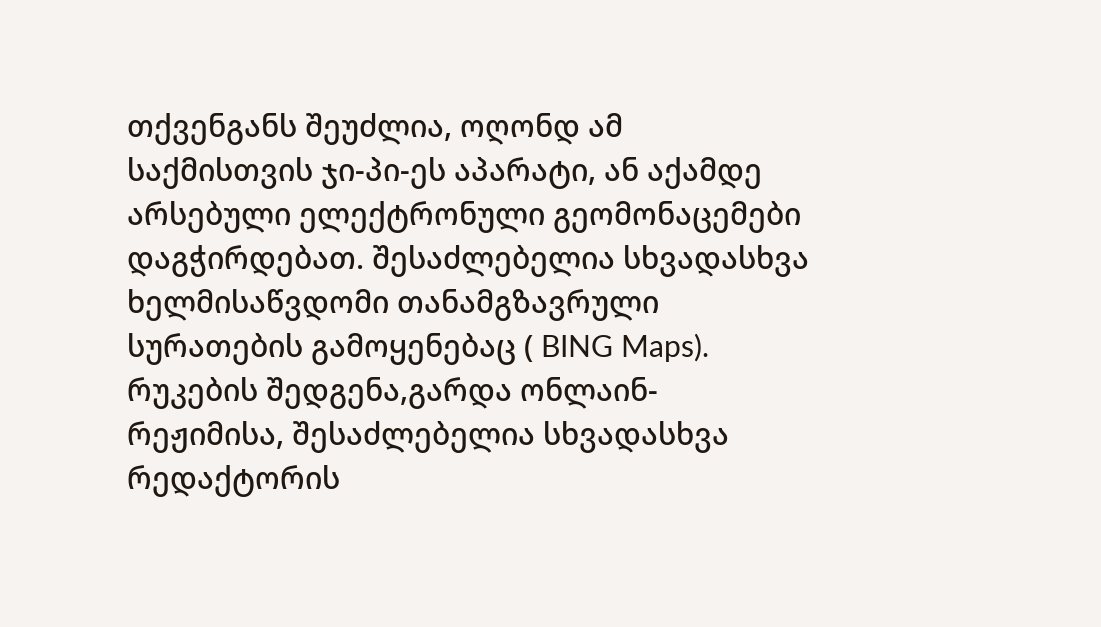თქვენგანს შეუძლია, ოღონდ ამ საქმისთვის ჯი-პი-ეს აპარატი, ან აქამდე არსებული ელექტრონული გეომონაცემები დაგჭირდებათ. შესაძლებელია სხვადასხვა ხელმისაწვდომი თანამგზავრული სურათების გამოყენებაც ( BING Maps). რუკების შედგენა,გარდა ონლაინ-რეჟიმისა, შესაძლებელია სხვადასხვა რედაქტორის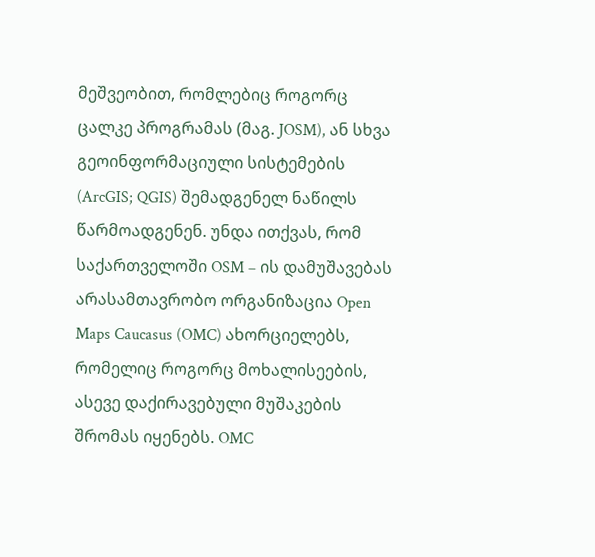მეშვეობით, რომლებიც როგორც ცალკე პროგრამას (მაგ. JOSM), ან სხვა გეოინფორმაციული სისტემების (ArcGIS; QGIS) შემადგენელ ნაწილს წარმოადგენენ. უნდა ითქვას, რომ საქართველოში OSM – ის დამუშავებას არასამთავრობო ორგანიზაცია Open Maps Caucasus (OMC) ახორციელებს, რომელიც როგორც მოხალისეების, ასევე დაქირავებული მუშაკების შრომას იყენებს. OMC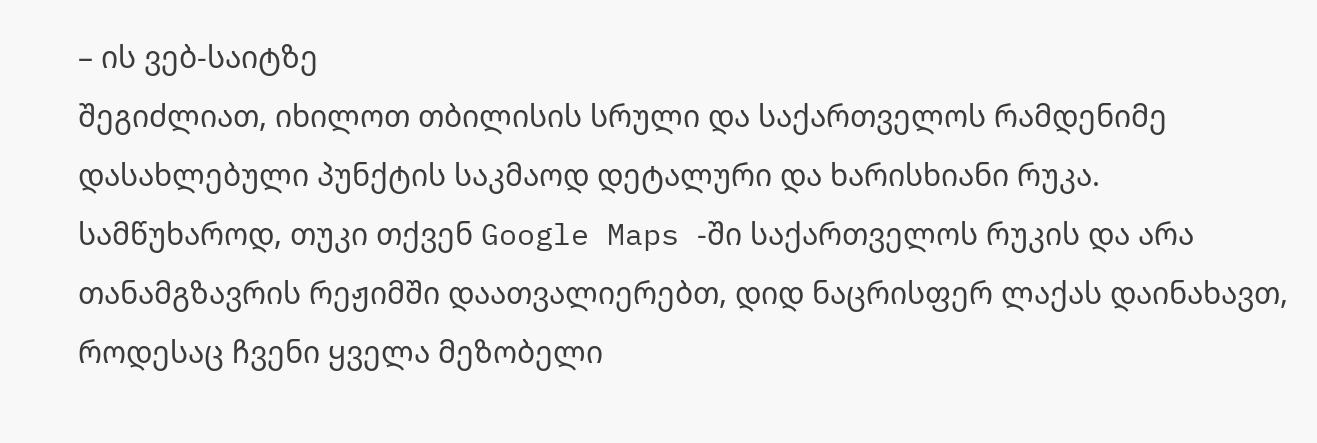– ის ვებ-საიტზე
შეგიძლიათ, იხილოთ თბილისის სრული და საქართველოს რამდენიმე დასახლებული პუნქტის საკმაოდ დეტალური და ხარისხიანი რუკა.
სამწუხაროდ, თუკი თქვენ Google Maps -ში საქართველოს რუკის და არა თანამგზავრის რეჟიმში დაათვალიერებთ, დიდ ნაცრისფერ ლაქას დაინახავთ, როდესაც ჩვენი ყველა მეზობელი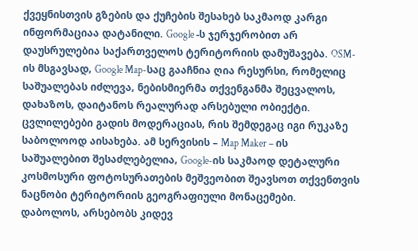ქვეყნისთვის გზების და ქუჩების შესახებ საკმაოდ კარგი ინფორმაციაა დატანილი. Google -ს ჯერჯერობით არ დაუსრულებია საქართველოს ტერიტორიის დამუშავება. OSM-ის მსგავსად, Google Map-საც გააჩნია ღია რესურსი, რომელიც საშუალებას იძლევა, ნებისმიერმა თქვენგანმა შეცვალოს, დახაზოს, დაიტანოს რეალურად არსებული ობიექტი. ცვლილებები გადის მოდერაციას, რის შემდეგაც იგი რუკაზე საბოლოოდ აისახება. ამ სერვისის – Map Maker – ის საშუალებით შესაძლებელია, Google-ის საკმაოდ დეტალური კოსმოსური ფოტოსურათების მეშვეობით შეავსოთ თქვენთვის ნაცნობი ტერიტორიის გეოგრაფიული მონაცემები.
დაბოლოს, არსებობს კიდევ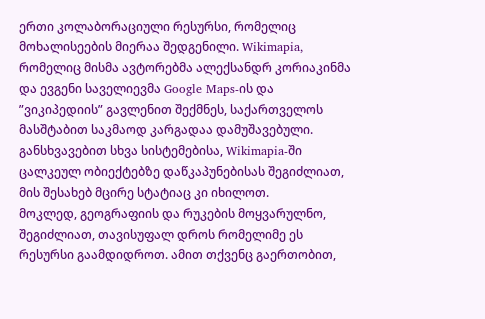ერთი კოლაბორაციული რესურსი, რომელიც მოხალისეების მიერაა შედგენილი. Wikimapia, რომელიც მისმა ავტორებმა ალექსანდრ კორიაკინმა და ევგენი საველიევმა Google Maps-ის და ”ვიკიპედიის” გავლენით შექმნეს, საქართველოს მასშტაბით საკმაოდ კარგადაა დამუშავებული. განსხვავებით სხვა სისტემებისა, Wikimapia-ში ცალკეულ ობიექტებზე დაწკაპუნებისას შეგიძლიათ, მის შესახებ მცირე სტატიაც კი იხილოთ.
მოკლედ, გეოგრაფიის და რუკების მოყვარულნო, შეგიძლიათ, თავისუფალ დროს რომელიმე ეს რესურსი გაამდიდროთ. ამით თქვენც გაერთობით,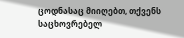ცოდნასაც მიიღებთ, თქვენს საცხოვრებელ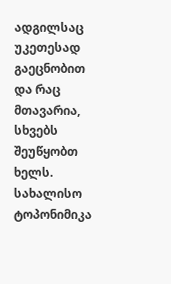ადგილსაც უკეთესად გაეცნობით და რაც მთავარია, სხვებს შეუწყობთ ხელს.
სახალისო ტოპონიმიკა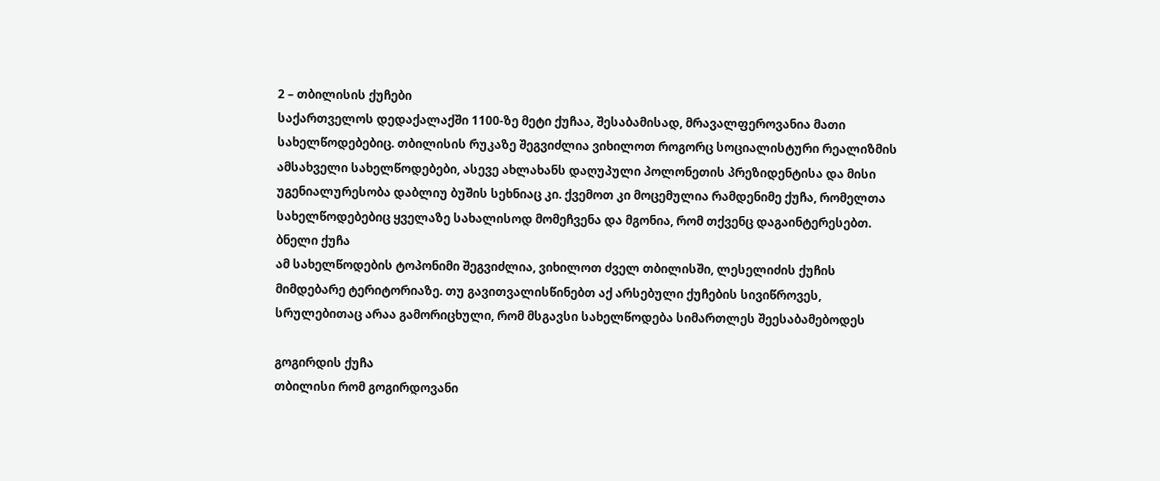2 – თბილისის ქუჩები
საქართველოს დედაქალაქში 1100-ზე მეტი ქუჩაა, შესაბამისად, მრავალფეროვანია მათი სახელწოდებებიც. თბილისის რუკაზე შეგვიძლია ვიხილოთ როგორც სოციალისტური რეალიზმის ამსახველი სახელწოდებები, ასევე ახლახანს დაღუპული პოლონეთის პრეზიდენტისა და მისი უგენიალურესობა დაბლიუ ბუშის სეხნიაც კი. ქვემოთ კი მოცემულია რამდენიმე ქუჩა, რომელთა სახელწოდებებიც ყველაზე სახალისოდ მომეჩვენა და მგონია, რომ თქვენც დაგაინტერესებთ.
ბნელი ქუჩა
ამ სახელწოდების ტოპონიმი შეგვიძლია, ვიხილოთ ძველ თბილისში, ლესელიძის ქუჩის მიმდებარე ტერიტორიაზე. თუ გავითვალისწინებთ აქ არსებული ქუჩების სივიწროვეს, სრულებითაც არაა გამორიცხული, რომ მსგავსი სახელწოდება სიმართლეს შეესაბამებოდეს

გოგირდის ქუჩა
თბილისი რომ გოგირდოვანი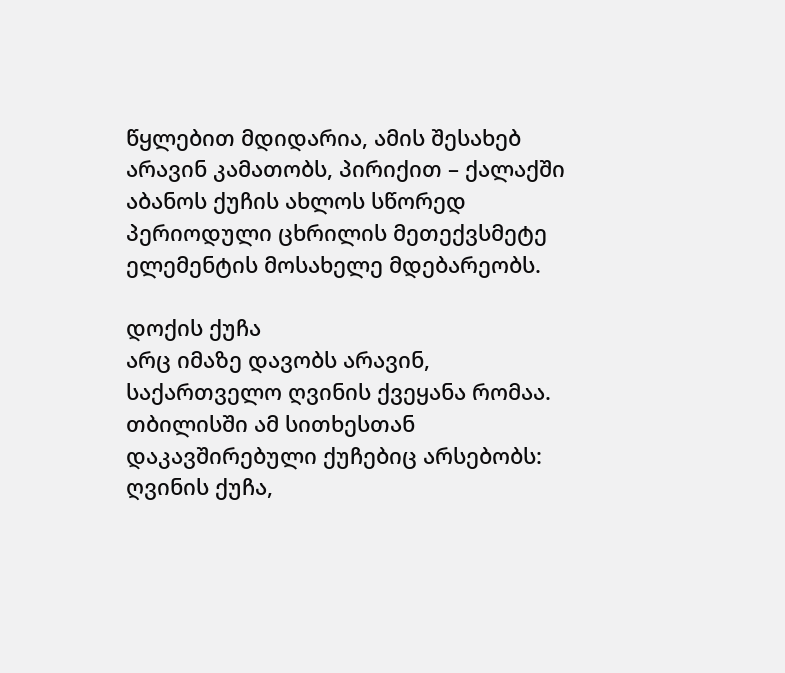წყლებით მდიდარია, ამის შესახებ არავინ კამათობს, პირიქით – ქალაქში აბანოს ქუჩის ახლოს სწორედ პერიოდული ცხრილის მეთექვსმეტე ელემენტის მოსახელე მდებარეობს.

დოქის ქუჩა
არც იმაზე დავობს არავინ, საქართველო ღვინის ქვეყანა რომაა. თბილისში ამ სითხესთან დაკავშირებული ქუჩებიც არსებობს: ღვინის ქუჩა,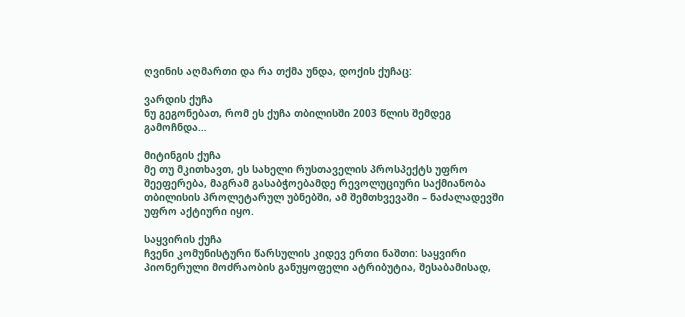ღვინის აღმართი და რა თქმა უნდა, დოქის ქუჩაც:

ვარდის ქუჩა
ნუ გეგონებათ, რომ ეს ქუჩა თბილისში 2003 წლის შემდეგ გამოჩნდა…

მიტინგის ქუჩა
მე თუ მკითხავთ, ეს სახელი რუსთაველის პროსპექტს უფრო შეეფერება, მაგრამ გასაბჭოებამდე რევოლუციური საქმიანობა თბილისის პროლეტარულ უბნებში, ამ შემთხვევაში – ნაძალადევში უფრო აქტიური იყო.

საყვირის ქუჩა
ჩვენი კომუნისტური წარსულის კიდევ ერთი ნაშთი: საყვირი პიონერული მოძრაობის განუყოფელი ატრიბუტია, შესაბამისად,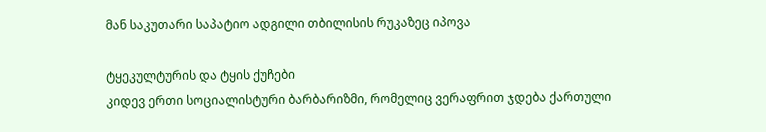მან საკუთარი საპატიო ადგილი თბილისის რუკაზეც იპოვა

ტყეკულტურის და ტყის ქუჩები
კიდევ ერთი სოციალისტური ბარბარიზმი, რომელიც ვერაფრით ჯდება ქართული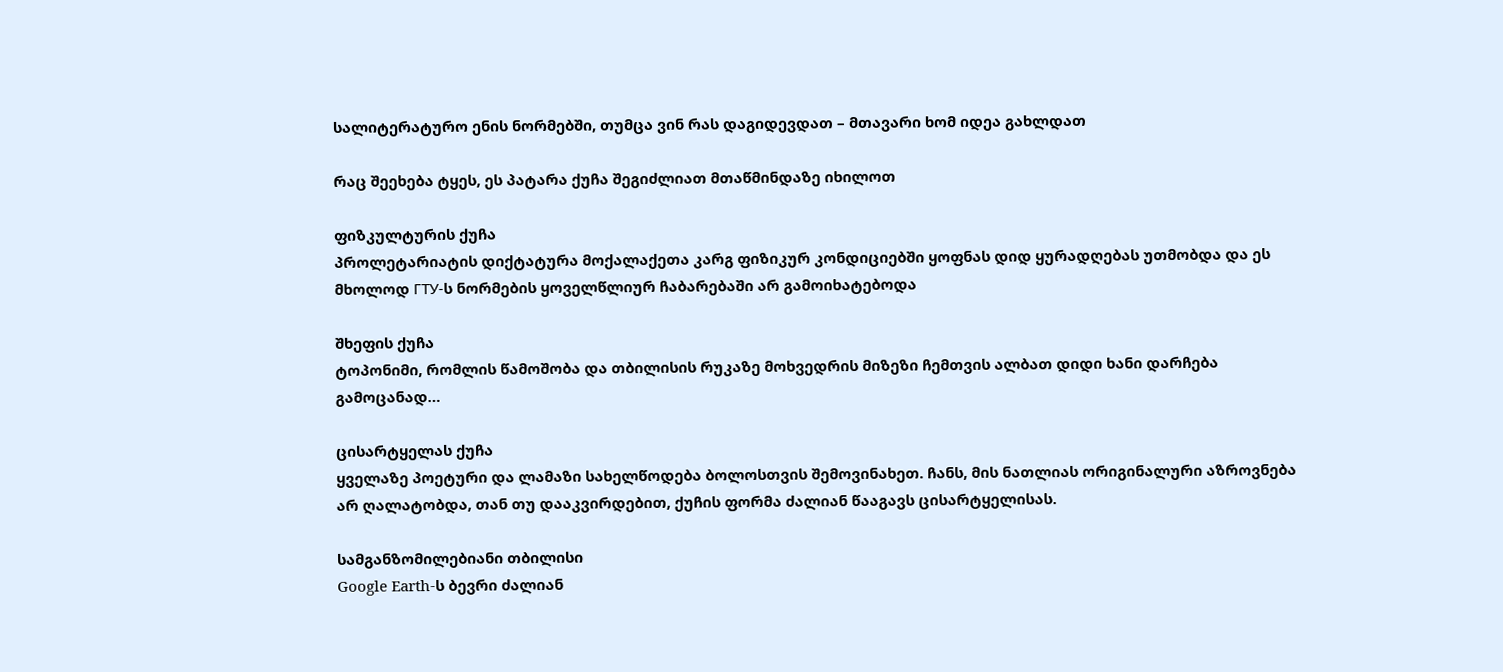სალიტერატურო ენის ნორმებში, თუმცა ვინ რას დაგიდევდათ – მთავარი ხომ იდეა გახლდათ

რაც შეეხება ტყეს, ეს პატარა ქუჩა შეგიძლიათ მთაწმინდაზე იხილოთ

ფიზკულტურის ქუჩა
პროლეტარიატის დიქტატურა მოქალაქეთა კარგ ფიზიკურ კონდიციებში ყოფნას დიდ ყურადღებას უთმობდა და ეს მხოლოდ ГТУ-ს ნორმების ყოველწლიურ ჩაბარებაში არ გამოიხატებოდა

შხეფის ქუჩა
ტოპონიმი, რომლის წამოშობა და თბილისის რუკაზე მოხვედრის მიზეზი ჩემთვის ალბათ დიდი ხანი დარჩება გამოცანად…

ცისარტყელას ქუჩა
ყველაზე პოეტური და ლამაზი სახელწოდება ბოლოსთვის შემოვინახეთ. ჩანს, მის ნათლიას ორიგინალური აზროვნება არ ღალატობდა, თან თუ დააკვირდებით, ქუჩის ფორმა ძალიან წააგავს ცისარტყელისას.

სამგანზომილებიანი თბილისი
Google Earth-ს ბევრი ძალიან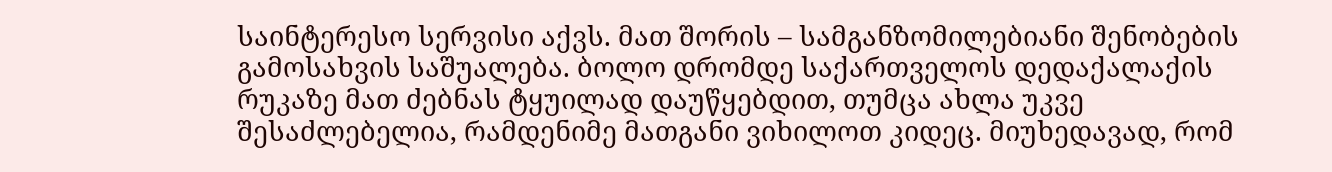საინტერესო სერვისი აქვს. მათ შორის – სამგანზომილებიანი შენობების გამოსახვის საშუალება. ბოლო დრომდე საქართველოს დედაქალაქის რუკაზე მათ ძებნას ტყუილად დაუწყებდით, თუმცა ახლა უკვე შესაძლებელია, რამდენიმე მათგანი ვიხილოთ კიდეც. მიუხედავად, რომ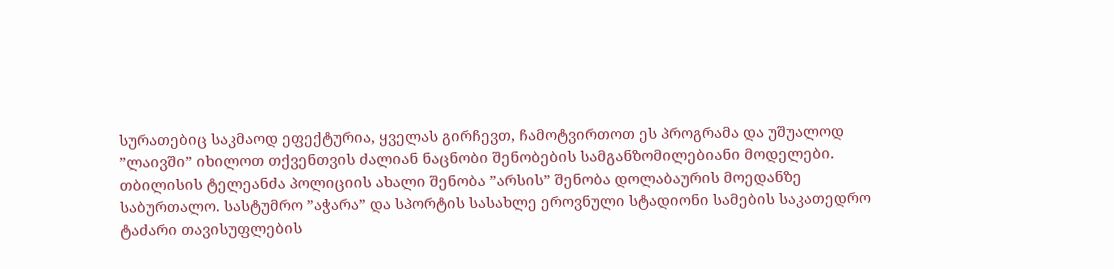სურათებიც საკმაოდ ეფექტურია, ყველას გირჩევთ, ჩამოტვირთოთ ეს პროგრამა და უშუალოდ ”ლაივში” იხილოთ თქვენთვის ძალიან ნაცნობი შენობების სამგანზომილებიანი მოდელები.
თბილისის ტელეანძა პოლიციის ახალი შენობა ”არსის” შენობა დოლაბაურის მოედანზე საბურთალო. სასტუმრო ”აჭარა” და სპორტის სასახლე ეროვნული სტადიონი სამების საკათედრო ტაძარი თავისუფლების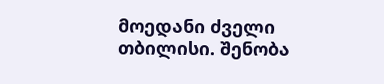მოედანი ძველი თბილისი. შენობა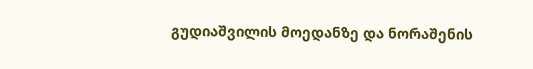გუდიაშვილის მოედანზე და ნორაშენის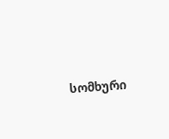სომხური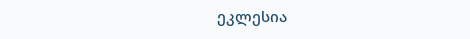ეკლესია